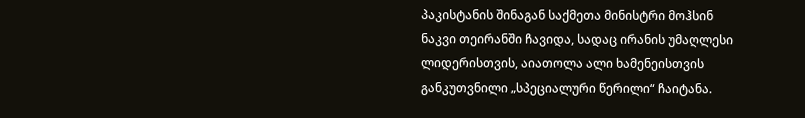პაკისტანის შინაგან საქმეთა მინისტრი მოჰსინ ნაკვი თეირანში ჩავიდა, სადაც ირანის უმაღლესი ლიდერისთვის, აიათოლა ალი ხამენეისთვის განკუთვნილი „სპეციალური წერილი“ ჩაიტანა.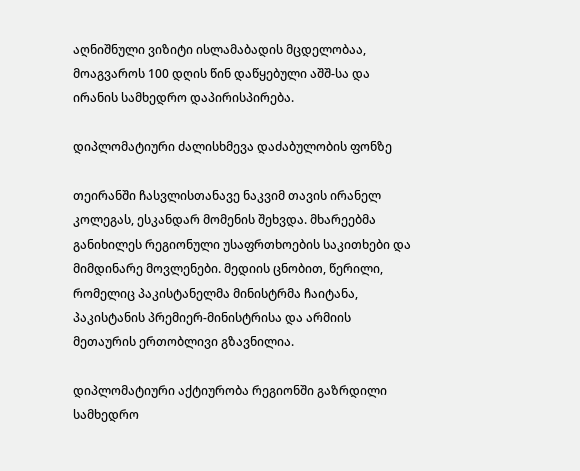აღნიშნული ვიზიტი ისლამაბადის მცდელობაა, მოაგვაროს 100 დღის წინ დაწყებული აშშ-სა და ირანის სამხედრო დაპირისპირება.

დიპლომატიური ძალისხმევა დაძაბულობის ფონზე

თეირანში ჩასვლისთანავე ნაკვიმ თავის ირანელ კოლეგას, ესკანდარ მომენის შეხვდა. მხარეებმა განიხილეს რეგიონული უსაფრთხოების საკითხები და მიმდინარე მოვლენები. მედიის ცნობით, წერილი, რომელიც პაკისტანელმა მინისტრმა ჩაიტანა, პაკისტანის პრემიერ-მინისტრისა და არმიის მეთაურის ერთობლივი გზავნილია.

დიპლომატიური აქტიურობა რეგიონში გაზრდილი სამხედრო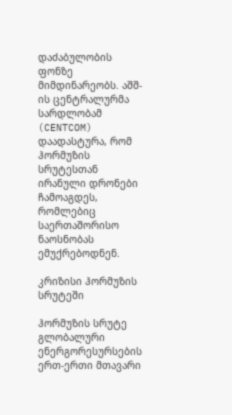დაძაბულობის ფონზე მიმდინარეობს. აშშ-ის ცენტრალურმა სარდლობამ (CENTCOM) დაადასტურა, რომ ჰორმუზის სრუტესთან ირანული დრონები ჩამოაგდეს, რომლებიც საერთაშორისო ნაოსნობას ემუქრებოდნენ.

კრიზისი ჰორმუზის სრუტეში

ჰორმუზის სრუტე გლობალური ენერგორესურსების ერთ-ერთი მთავარი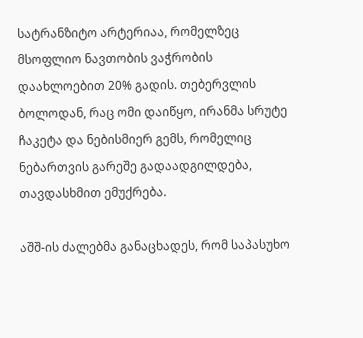სატრანზიტო არტერიაა, რომელზეც მსოფლიო ნავთობის ვაჭრობის დაახლოებით 20% გადის. თებერვლის ბოლოდან, რაც ომი დაიწყო, ირანმა სრუტე ჩაკეტა და ნებისმიერ გემს, რომელიც ნებართვის გარეშე გადაადგილდება, თავდასხმით ემუქრება.

აშშ-ის ძალებმა განაცხადეს, რომ საპასუხო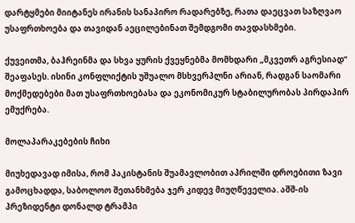დარტყმები მიიტანეს ირანის სანაპირო რადარებზე, რათა დაეცვათ საზღვაო უსაფრთხოება და თავიდან აეცილებინათ შემდგომი თავდასხმები.

ქუვეითმა, ბაჰრეინმა და სხვა ყურის ქვეყნებმა მომხდარი „მკვეთრ აგრესიად“ შეაფასეს. ისინი კონფლიქტის უშუალო მსხვერპლნი არიან, რადგან საომარი მოქმედებები მათ უსაფრთხოებასა და ეკონომიკურ სტაბილურობას პირდაპირ ემუქრება.

მოლაპარაკებების ჩიხი

მიუხედავად იმისა, რომ პაკისტანის შუამავლობით აპრილში დროებითი ზავი გამოცხადდა, საბოლოო შეთანხმება ჯერ კიდევ მიუღწეველია. აშშ-ის პრეზიდენტი დონალდ ტრამპი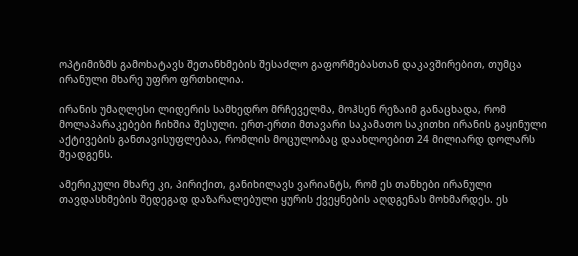ოპტიმიზმს გამოხატავს შეთანხმების შესაძლო გაფორმებასთან დაკავშირებით, თუმცა ირანული მხარე უფრო ფრთხილია.

ირანის უმაღლესი ლიდერის სამხედრო მრჩეველმა, მოჰსენ რეზაიმ განაცხადა, რომ მოლაპარაკებები ჩიხშია შესული. ერთ-ერთი მთავარი საკამათო საკითხი ირანის გაყინული აქტივების განთავისუფლებაა, რომლის მოცულობაც დაახლოებით 24 მილიარდ დოლარს შეადგენს.

ამერიკული მხარე კი, პირიქით, განიხილავს ვარიანტს, რომ ეს თანხები ირანული თავდასხმების შედეგად დაზარალებული ყურის ქვეყნების აღდგენას მოხმარდეს. ეს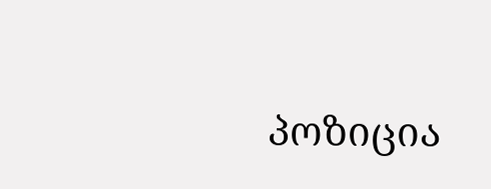პოზიცია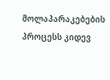მოლაპარაკებების პროცესს კიდევ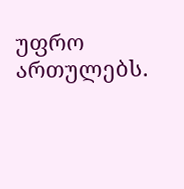უფრო ართულებს.